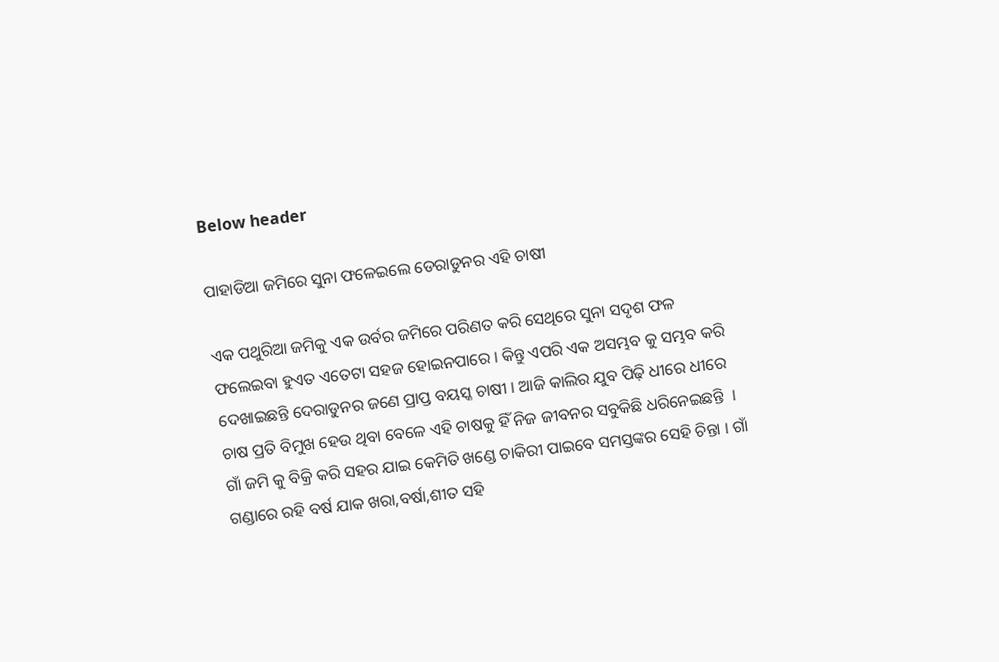Below header

ପାହାଡିଆ ଜମିରେ ସୁନା ଫଳେଇଲେ ଡେରାଡୁନର ଏହି ଚାଷୀ

ଏକ ପଥୁରିଆ ଜମିକୁ ଏକ ଉର୍ବର ଜମିରେ ପରିଣତ କରି ସେଥିରେ ସୁନା ସଦୃଶ ଫଳ ଫଲେଇବା ହୁଏତ ଏତେଟା ସହଜ ହୋଇନପାରେ । କିନ୍ତୁ ଏପରି ଏକ ଅସମ୍ଭବ କୁ ସମ୍ଭବ କରି ଦେଖାଇଛନ୍ତି ଦେରାଡୁନର ଜଣେ ପ୍ରାପ୍ତ ବୟସ୍କ ଚାଷୀ । ଆଜି କାଲିର ଯୁବ ପିଢ଼ି ଧୀରେ ଧୀରେ ଚାଷ ପ୍ରତି ବିମୁଖ ହେଉ ଥିବା ବେଳେ ଏହି ଚାଷକୁ ହିଁ ନିଜ ଜୀବନର ସବୁକିଛି ଧରିନେଇଛନ୍ତି  । ଗାଁ ଜମି କୁ ବିକ୍ରି କରି ସହର ଯାଇ କେମିତି ଖଣ୍ଡେ ଚାକିରୀ ପାଇବେ ସମସ୍ତଙ୍କର ସେହି ଚିନ୍ତା । ଗାଁ ଗଣ୍ଡାରେ ରହି ବର୍ଷ ଯାକ ଖରା,ବର୍ଷା,ଶୀତ ସହି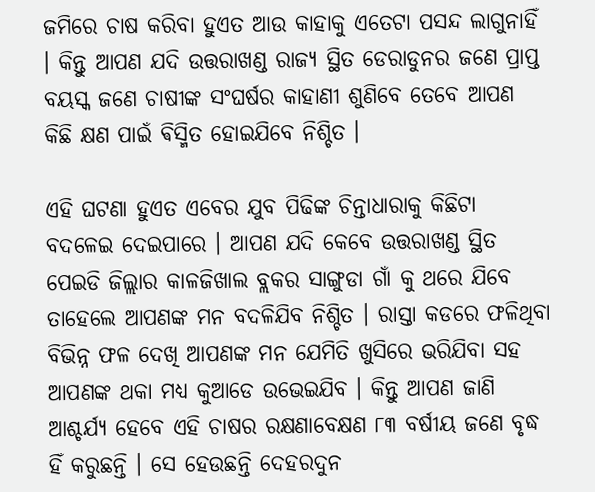ଜମିରେ ଚାଷ କରିବା ହୁଏତ ଆଉ କାହାକୁ ଏତେଟା ପସନ୍ଦ ଲାଗୁନାହିଁ । କିନ୍ତୁ ଆପଣ ଯଦି ଉତ୍ତରାଖଣ୍ଡ ରାଜ୍ୟ ସ୍ଥିତ ଡେରାଡୁନର ଜଣେ ପ୍ରାପ୍ତ ବୟସ୍କ ଜଣେ ଚାଷୀଙ୍କ ସଂଘର୍ଷର କାହାଣୀ ଶୁଣିବେ ତେବେ ଆପଣ କିଛି କ୍ଷଣ ପାଇଁ ଵିସ୍ମିତ ହୋଇଯିବେ ନିଶ୍ଚିତ ।

ଏହି ଘଟଣା ହୁଏତ ଏବେର ଯୁବ ପିଢିଙ୍କ ଚିନ୍ତାଧାରାକୁ କିଛିଟା ବଦଳେଇ ଦେଇପାରେ । ଆପଣ ଯଦି କେବେ ଉତ୍ତରାଖଣ୍ଡ ସ୍ଥିତ ପେଇଡି ଜିଲ୍ଲାର କାଳଜିଖାଲ ବ୍ଲକର ସାଙ୍ଗୁଡା ଗାଁ କୁ ଥରେ ଯିବେ ତାହେଲେ ଆପଣଙ୍କ ମନ ବଦଳିଯିବ ନିଶ୍ଚିତ । ରାସ୍ତା କଡରେ ଫଳିଥିବା ବିଭିନ୍ନ ଫଳ ଦେଖି ଆପଣଙ୍କ ମନ ଯେମିତି ଖୁସିରେ ଭରିଯିବା ସହ ଆପଣଙ୍କ ଥକା ମଧ୍ୟ କୁଆଡେ ଉଭେଇଯିବ । କିନ୍ତୁ ଆପଣ ଜାଣି ଆଶ୍ଚର୍ଯ୍ୟ ହେବେ ଏହି ଚାଷର ରକ୍ଷଣାବେକ୍ଷଣ ୮୩ ବର୍ଷୀୟ ଜଣେ ବୃଦ୍ଧ ହିଁ କରୁଛନ୍ତି । ସେ ହେଉଛନ୍ତି ଦେହରଦୁନ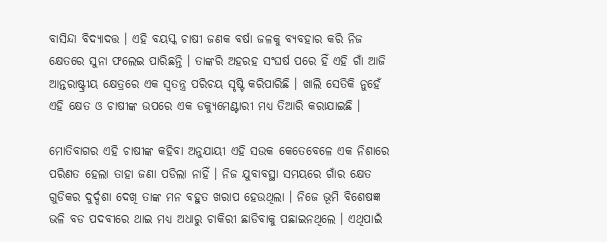ବାସିନ୍ଦା ବିଦ୍ୟାଦତ୍ତ । ଏହି ବୟସ୍କ ଚାଷୀ ଜଣକ ବର୍ଷା ଜଳକୁ ବ୍ୟବହାର କରି ନିଜ କ୍ଷେତରେ ସୁନା ଫଲେଇ ପାରିଛନ୍ତି । ତାଙ୍କରି ଅହରହ ସଂଘର୍ଷ ପରେ ହିଁ ଏହି ଗାଁ ଆଜି ଆନ୍ତରାଷ୍ଟ୍ରୀୟ କ୍ଷେତ୍ରରେ ଏକ ସ୍ୱତନ୍ତ୍ର ପରିଚୟ ସୃଷ୍ଟି କରିପାରିଛି । ଖାଲି ସେତିକି ନୁହେଁ ଏହି କ୍ଷେତ ଓ ଚାଷୀଙ୍କ ଉପରେ ଏକ ଡକ୍ୟୁମେଣ୍ଟାରୀ ମଧ୍ୟ ତିଆରି କରାଯାଇଛି ।

ମୋତିବାଗର ଏହି ଚାଷୀଙ୍କ କହିବା ଅନୁଯାୟୀ ଏହି ସଉକ କେତେବେଳେ ଏକ ନିଶାରେ ପରିଣତ ହେଲା ତାହା ଜଣା ପଡିଲା ନାହିଁ । ନିଜ ଯୁବାବସ୍ଥା ସମୟରେ ଗାଁର କ୍ଷେତ ଗୁଡିକର ଦୁର୍ଦ୍ଦଶା ଦେଖି ତାଙ୍କ ମନ ବହୁତ ଖରାପ ହେଉଥିଲା । ନିଜେ ଭୂମି ବିଶେଷଜ୍ଞ ଭଳି ବଡ ପଦବୀରେ ଥାଇ ମଧ୍ୟ ଅଧାରୁ ଚାକିରୀ ଛାଡିବାକୁ ପଛାଇନଥିଲେ । ଏଥିପାଇଁ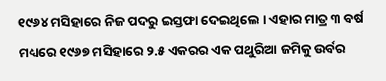୧୯୬୪ ମସିହାରେ ନିଜ ପଦରୁ ଇସ୍ତଫା ଦେଇଥିଲେ । ଏହାର ମାତ୍ର ୩ ବର୍ଷ ମଧ୍ୟରେ ୧୯୬୭ ମସିହାରେ ୨.୫ ଏକରର ଏକ ପଥୁରିଆ ଜମିକୁ ଉର୍ବର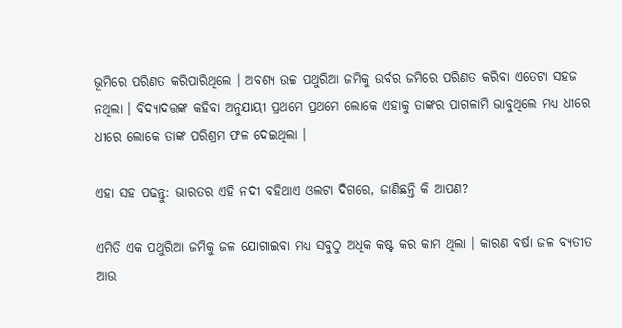ଭୂମିରେ ପରିଣତ କରିପାରିଥିଲେ । ଅବଶ୍ୟ ଉଚ୍ଚ ପଥୁରିଆ ଜମିକୁ ଉର୍ବର ଜମିରେ ପରିଣତ କରିବା ଏତେଟା ସହଜ ନଥିଲା । ବିଦ୍ୟାଦତ୍ତଙ୍କ କହିବା ଅନୁଯାୟୀ ପ୍ରଥମେ ପ୍ରଥମେ ଲୋକେ ଏହାକୁ ତାଙ୍କର ପାଗଳାମି ଭାବୁଥିଲେ ମଧ୍ୟ ଧୀରେ ଧୀରେ ଲୋକେ ତାଙ୍କ ପରିଶ୍ରମ ଫଳ ଦେଇଥିଲା ।

ଏହା ସହ ପଢନ୍ତୁ: ଭାରତର ଏହି ନଦୀ ବହିଥାଏ ଓଲଟା ଦିଗରେ, ଜାଣିଛନ୍ତି କି ଆପଣ?

ଏମିତି ଏକ ପଥୁରିଆ ଜମିକୁ ଜଳ ଯୋଗାଇବା ମଧ୍ୟ ସବୁଠୁ ଅଧିକ କଷ୍ଟ କର କାମ ଥିଲା । କାରଣ ବର୍ଷା ଜଳ ବ୍ୟତୀତ ଆଉ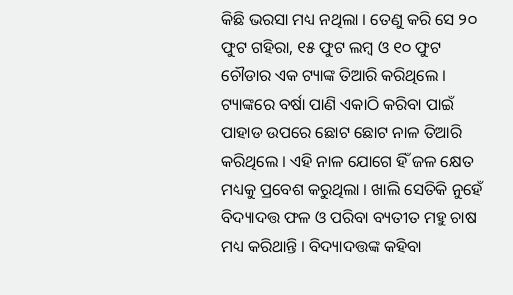କିଛି ଭରସା ମଧ୍ୟ ନଥିଲା । ତେଣୁ କରି ସେ ୨୦ ଫୁଟ ଗହିରା, ୧୫ ଫୁଟ ଲମ୍ବ ଓ ୧୦ ଫୁଟ ଚୌଡାର ଏକ ଟ୍ୟାଙ୍କ ତିଆରି କରିଥିଲେ । ଟ୍ୟାଙ୍କରେ ବର୍ଷା ପାଣି ଏକାଠି କରିବା ପାଇଁ ପାହାଡ ଉପରେ ଛୋଟ ଛୋଟ ନାଳ ତିଆରି କରିଥିଲେ । ଏହି ନାଳ ଯୋଗେ ହିଁ ଜଳ କ୍ଷେତ ମଧ୍ୟକୁ ପ୍ରବେଶ କରୁଥିଲା । ଖାଲି ସେତିକି ନୁହେଁ ବିଦ୍ୟାଦତ୍ତ ଫଳ ଓ ପରିବା ବ୍ୟତୀତ ମହୁ ଚାଷ ମଧ୍ୟ କରିଥାନ୍ତି । ବିଦ୍ୟାଦତ୍ତଙ୍କ କହିବା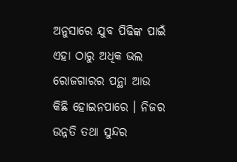ଅନୁସାରେ ଯୁବ ପିଢିଙ୍କ ପାଇଁ ଏହା ଠାରୁ ଅଧିକ ଭଲ ରୋଜଗାରର ପନ୍ଥା ଆଉ କିଛି ହୋଇନପାରେ । ନିଜର ଉନ୍ନତି ତଥା ସୁନ୍ଦର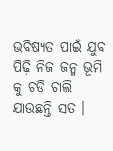ଭବିଷ୍ୟତ ପାଇଁ ଯୁବ ପିଢ଼ି ନିଜ ଜନ୍ମ ଭୂମି କୁ ଚଡି ଚାଲି ଯାଉଛନ୍ତି ସତ ।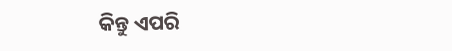କିନ୍ତୁ ଏପରି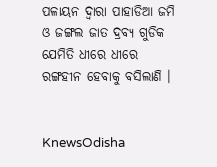ପଳାୟନ ଦ୍ୱାରା ପାହାଡିଆ ଜମି ଓ ଜଙ୍ଗଲ ଜାତ ଦ୍ରବ୍ୟ ଗୁଡିକ ଯେମିତି ଧୀରେ ଧୀରେ ରଙ୍ଗହୀନ ହେବାକୁ ବସିଲାଣି ।


KnewsOdisha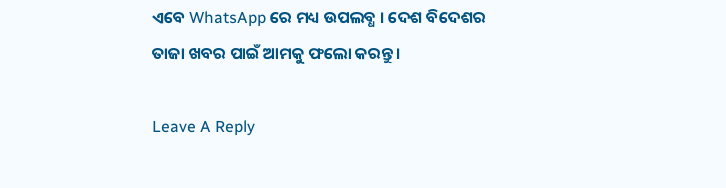ଏବେ WhatsApp ରେ ମଧ୍ୟ ଉପଲବ୍ଧ । ଦେଶ ବିଦେଶର ତାଜା ଖବର ପାଇଁ ଆମକୁ ଫଲୋ କରନ୍ତୁ ।

Leave A Reply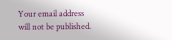Your email address will not be published.